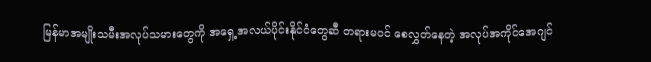မြန်မာအမျိုးသမီးအလုပ်သမားတွေကို အရှေ့အလယ်ပိုင်းနိုင်ငံတွေဆီ တရားမဝင် စေလွှတ်နေတဲ့ အလုပ်အကိုင်အေဂျင်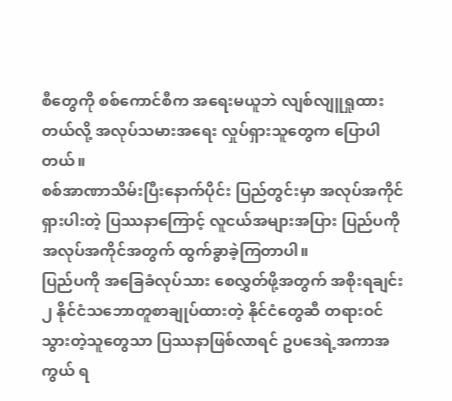စီတွေကို စစ်ကောင်စီက အရေးမယူဘဲ လျစ်လျူရှုထားတယ်လို့ အလုပ်သမားအရေး လှုပ်ရှားသူတွေက ပြောပါတယ်။
စစ်အာဏာသိမ်းပြီးနောက်ပိုင်း ပြည်တွင်းမှာ အလုပ်အကိုင်ရှားပါးတဲ့ ပြဿနာကြောင့် လူငယ်အများအပြား ပြည်ပကို အလုပ်အကိုင်အတွက် ထွက်ခွာခဲ့ကြတာပါ။
ပြည်ပကို အခြေခံလုပ်သား စေလွှတ်ဖို့အတွက် အစိုးရချင်း ၂ နိုင်ငံသဘောတူစာချုပ်ထားတဲ့ နိုင်ငံတွေဆီ တရားဝင်သွားတဲ့သူတွေသာ ပြဿနာဖြစ်လာရင် ဥပဒေရဲ့အကာအကွယ် ရ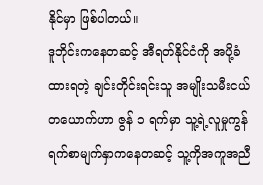နိုင်မှာ ဖြစ်ပါတယ်။
ဒူဘိုင်းကနေတဆင့် အီရတ်နိုင်ငံကို အပို့ခံထားရတဲ့ ချင်းတိုင်းရင်းသူ အမျိုးသမီးငယ်တယောက်ဟာ ဇွန် ၁ ရက်မှာ သူ့ရဲ့လူမှုကွန်ရက်စာမျက်နှာကနေတဆင့် သူ့ကိုအကူအညီ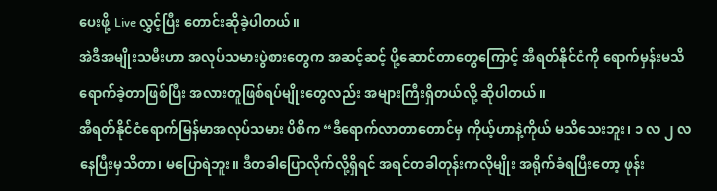ပေးဖို့ Live လွှင့်ပြီး တောင်းဆိုခဲ့ပါတယ်။
အဲဒီအမျိုးသမီးဟာ အလုပ်သမားပွဲစားတွေက အဆင့်ဆင့် ပို့ဆောင်တာတွေကြောင့် အီရတ်နိုင်ငံကို ရောက်မှန်းမသိ ရောက်ခဲ့တာဖြစ်ပြီး အလားတူဖြစ်ရပ်မျိုးတွေလည်း အများကြီးရှိတယ်လို့ ဆိုပါတယ်။
အီရတ်နိုင်ငံရောက်မြန်မာအလုပ်သမား ပိစိက “ဒီရောက်လာတာတောင်မှ ကိုယ့်ဟာနဲ့ကိုယ် မသိသေးဘူး၊ ၁ လ ၂ လ နေပြီးမှသိတာ၊ မပြောရဲဘူး။ ဒီတခါပြောလိုက်လို့ရှိရင် အရင်တခါတုန်းကလိုမျိုး အရိုက်ခံရပြီးတော့ ဖုန်း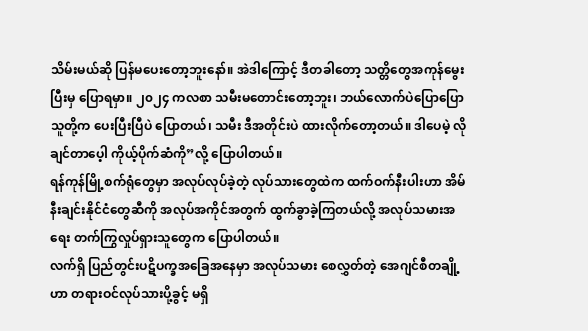သိမ်းမယ်ဆို ပြန်မပေးတော့ဘူးနော်။ အဲဒါကြောင့် ဒီတခါတော့ သတ္တိတွေအကုန်မွေးပြီးမှ ပြောရမှာ။ ၂၀၂၄ ကလစာ သမီးမတောင်းတော့ဘူး၊ ဘယ်လောက်ပဲပြောပြော သူတို့က ပေးပြီးပြီပဲ ပြောတယ်၊ သမီး ဒီအတိုင်းပဲ ထားလိုက်တော့တယ်။ ဒါပေမဲ့ လိုချင်တာပေ့ါ ကိုယ့်ပိုက်ဆံကို”လို့ ပြောပါတယ်။
ရန်ကုန်မြို့စက်ရုံတွေမှာ အလုပ်လုပ်ခဲ့တဲ့ လုပ်သားတွေထဲက ထက်ဝက်နီးပါးဟာ အိမ်နီးချင်းနိုင်ငံတွေဆီကို အလုပ်အကိုင်အတွက် ထွက်ခွာခဲ့ကြတယ်လို့ အလုပ်သမားအရေး တက်ကြွလှုပ်ရှားသူတွေက ပြောပါတယ်။
လက်ရှိ ပြည်တွင်းပဋိပက္ခအခြေအနေမှာ အလုပ်သမား စေလွှတ်တဲ့ အေဂျင်စီတချို့ဟာ တရားဝင်လုပ်သားပို့ခွင့် မရှိ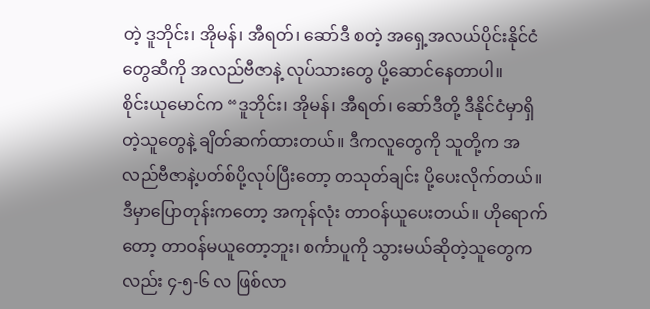တဲ့ ဒူဘိုင်း၊ အိုမန်၊ အီရတ်၊ ဆော်ဒီ စတဲ့ အရှေ့အလယ်ပိုင်းနိုင်ငံတွေဆီကို အလည်ဗီဇာနဲ့ လုပ်သားတွေ ပို့ဆောင်နေတာပါ။
စိုင်းယုမောင်က “ဒူဘိုင်း၊ အိုမန်၊ အီရတ်၊ ဆော်ဒီတို့ ဒီနိုင်ငံမှာရှိတဲ့သူတွေနဲ့ ချိတ်ဆက်ထားတယ်။ ဒီကလူတွေကို သူတို့က အလည်ဗီဇာနဲ့ပတ်စ်ပို့လုပ်ပြီးတော့ တသုတ်ချင်း ပို့ပေးလိုက်တယ်။ ဒီမှာပြောတုန်းကတော့ အကုန်လုံး တာဝန်ယူပေးတယ်။ ဟိုရောက်တော့ တာဝန်မယူတော့ဘူး၊ စင်္ကာပူကို သွားမယ်ဆိုတဲ့သူတွေကလည်း ၄-၅-၆ လ ဖြစ်လာ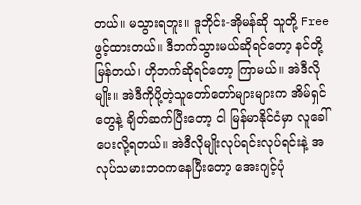တယ်။ မသွားရဘူး။ ဒူဘိုင်း-အိုမန်ဆို သူတို့ Free ဖွင့်ထားတယ်။ ဒီဘက်သွားမယ်ဆိုရင်တော့ နင်တို့ မြန်တယ်၊ ဟိုဘက်ဆိုရင်တော့ ကြာမယ်။ အဲဒီလိုမျိုး။ အဲဒီကိုပို့တဲ့သူတော်တော်များများက အိမ်ရှင်တွေနဲ့ ချိတ်ဆက်ပြီးတော့ ငါ မြန်မာနိုင်ငံမှာ လူခေါ်ပေးလို့ရတယ်။ အဲဒီလိုမျိုးလုပ်ရင်းလုပ်ရင်းနဲ့ အလုပ်သမားဘဝကနေပြီးတော့ အေးဂျင့်ပုံ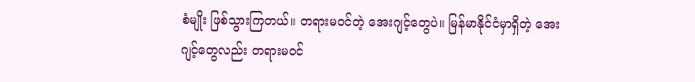စံမျိုး ဖြစ်သွားကြတယ်။ တရားမဝင်တဲ့ အေးဂျင့်တွေပဲ။ မြန်မာနိုင်ငံမှာရှိတဲ့ အေးဂျင့်တွေလည်း တရားမဝင်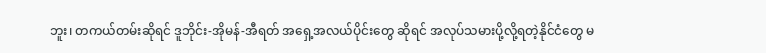ဘူး၊ တကယ်တမ်းဆိုရင် ဒူဘိုင်း-အိုမန်-အီရတ် အရှေ့အလယ်ပိုင်းတွေ ဆိုရင် အလုပ်သမားပို့လို့ရတဲ့နိုင်ငံတွေ မ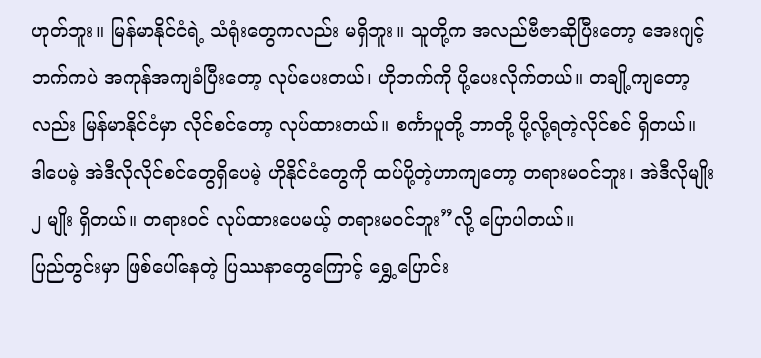ဟုတ်ဘူး။ မြန်မာနိုင်ငံရဲ့ သံရုံးတွေကလည်း မရှိဘူး။ သူတို့က အလည်ဗီဇာဆိုပြီးတော့ အေးဂျင့်ဘက်ကပဲ အကုန်အကျခံပြီးတော့ လုပ်ပေးတယ်၊ ဟိုဘက်ကို ပို့ပေးလိုက်တယ်။ တချို့ကျတော့လည်း မြန်မာနိုင်ငံမှာ လိုင်စင်တော့ လုပ်ထားတယ်။ စင်္ကာပူတို့ ဘာတို့ ပို့လို့ရတဲ့လိုင်စင် ရှိတယ်။ ဒါပေမဲ့ အဲဒီလိုလိုင်စင်တွေရှိပေမဲ့ ဟိုနိုင်ငံတွေကို ထပ်ပို့တဲ့ဟာကျတော့ တရားမဝင်ဘူး၊ အဲဒီလိုမျိုး ၂ မျိုး ရှိတယ်။ တရားဝင် လုပ်ထားပေမယ့် တရားမဝင်ဘူး”လို့ ပြောပါတယ်။
ပြည်တွင်းမှာ ဖြစ်ပေါ်နေတဲ့ ပြဿနာတွေကြောင့် ရွှေ့ပြောင်း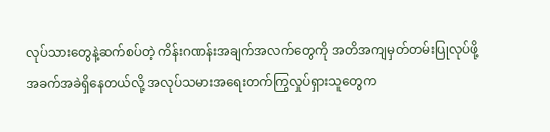လုပ်သားတွေနဲ့ဆက်စပ်တဲ့ ကိန်းဂဏန်းအချက်အလက်တွေကို အတိအကျမှတ်တမ်းပြုလုပ်ဖို့ အခက်အခဲရှိနေတယ်လို့ အလုပ်သမားအရေးတက်ကြွလှုပ်ရှားသူတွေက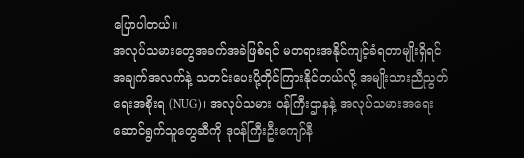ပြောပါတယ်။
အလုပ်သမားတွေအခက်အခဲဖြစ်ရင် မတရားအနိုင်ကျင့်ခံရတာမျိုးရှိရင် အချက်အလက်နဲ့ သတင်းပေးပို့တိုင်ကြားနိုင်တယ်လို့ အမျိုးသားညီညွတ်ရေးအစိုးရ (NUG)၊ အလုပ်သမား ဝန်ကြီးဌာနနဲ့ အလုပ်သမားအရေး ဆောင်ရွက်သူတွေဆီကို ဒုဝန်ကြီးဦးကျော်နီ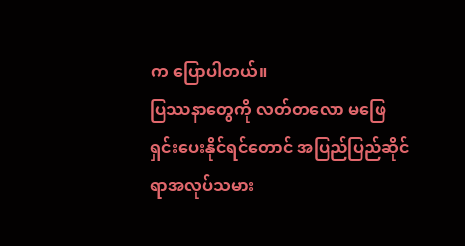က ပြောပါတယ်။
ပြဿနာတွေကို လတ်တလော မဖြေရှင်းပေးနိုင်ရင်တောင် အပြည်ပြည်ဆိုင်ရာအလုပ်သမား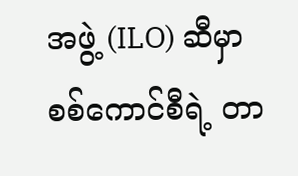အဖွဲ့ (ILO) ဆီမှာ စစ်ကောင်စီရဲ့ တာ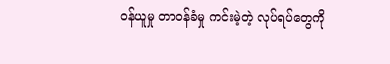ဝန်ယူမှု တာဝန်ခံမှု ကင်းမဲ့တဲ့ လုပ်ရပ်တွေကို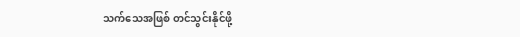သက်သေအဖြစ် တင်သွင်းနိုင်ဖို့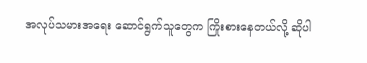အလုပ်သမားအရေး ဆောင်ရွက်သူတွေက ကြိုးစားနေတယ်လို့ ဆိုပါ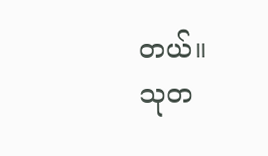တယ်။
သုတ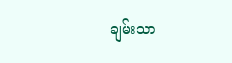ချမ်းသာ